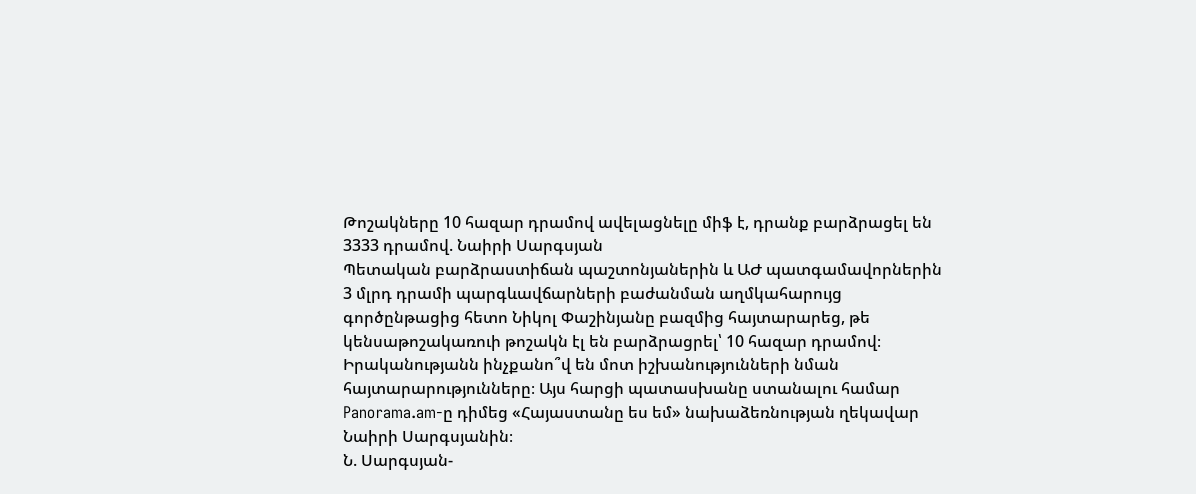Թոշակները 10 հազար դրամով ավելացնելը միֆ է, դրանք բարձրացել են 3333 դրամով. Նաիրի Սարգսյան
Պետական բարձրաստիճան պաշտոնյաներին և ԱԺ պատգամավորներին 3 մլրդ դրամի պարգևավճարների բաժանման աղմկահարույց գործընթացից հետո Նիկոլ Փաշինյանը բազմից հայտարարեց, թե կենսաթոշակառուի թոշակն էլ են բարձրացրել՝ 10 հազար դրամով։ Իրականությանն ինչքանո՞վ են մոտ իշխանությունների նման հայտարարությունները։ Այս հարցի պատասխանը ստանալու համար Panorama.am-ը դիմեց «Հայաստանը ես եմ» նախաձեռնության ղեկավար Նաիրի Սարգսյանին։
Ն. Սարգսյան-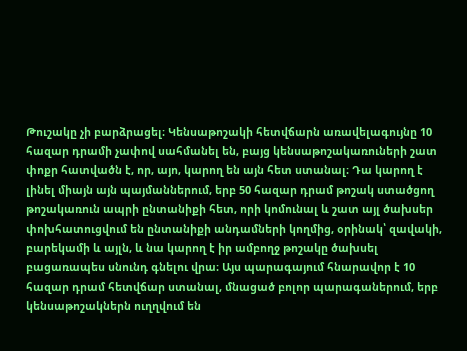Թուշակը չի բարձրացել։ Կենսաթոշակի հետվճարն առավելագույնը 10 հազար դրամի չափով սահմանել են, բայց կենսաթոշակառուների շատ փոքր հատվածն է, որ, այո, կարող են այն հետ ստանալ։ Դա կարող է լինել միայն այն պայմաններում, երբ 50 հազար դրամ թոշակ ստածցող թոշակառուն ապրի ընտանիքի հետ, որի կոմունալ և շատ այլ ծախսեր փոխհատուցվում են ընտանիքի անդամների կողմից, օրինակ՝ զավակի, բարեկամի և այլն, և նա կարող է իր ամբողջ թոշակը ծախսել բացառապես սնունդ գնելու վրա։ Այս պարագայում հնարավոր է 10 հազար դրամ հետվճար ստանալ, մնացած բոլոր պարագաներում, երբ կենսաթոշակներն ուղղվում են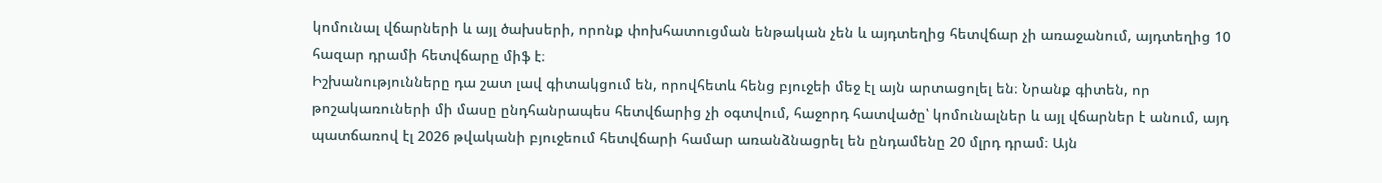կոմունալ վճարների և այլ ծախսերի, որոնք փոխհատուցման ենթական չեն և այդտեղից հետվճար չի առաջանում, այդտեղից 10 հազար դրամի հետվճարը միֆ է։
Իշխանությունները դա շատ լավ գիտակցում են, որովհետև հենց բյուջեի մեջ էլ այն արտացոլել են։ Նրանք գիտեն, որ թոշակառուների մի մասը ընդհանրապես հետվճարից չի օգտվում, հաջորդ հատվածը՝ կոմունալներ և այլ վճարներ է անում, այդ պատճառով էլ 2026 թվականի բյուջեում հետվճարի համար առանձնացրել են ընդամենը 20 մլրդ դրամ։ Այն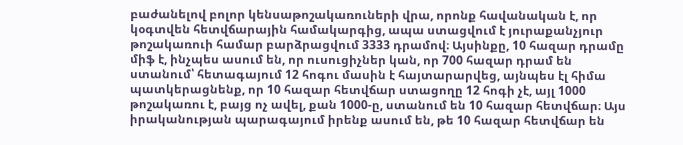բաժանելով բոլոր կենսաթոշակառուների վրա, որոնք հավանական է, որ կօգտվեն հետվճարային համակարգից, ապա ստացվում է յուրաքանչյուր թոշակառուի համար բարձրացվում 3333 դրամով։ Այսինքը, 10 հազար դրամը միֆ է, ինչպես ասում են, որ ուսուցիչներ կան, որ 700 հազար դրամ են ստանում՝ հետագայում 12 հոգու մասին է հայտարարվեց, այնպես էլ հիմա պատկերացնենք, որ 10 հազար հետվճար ստացողը 12 հոգի չէ, այլ 1000 թոշակառու է, բայց ոչ ավել, քան 1000-ը, ստանում են 10 հազար հետվճար։ Այս իրականության պարագայում իրենք ասում են, թե 10 հազար հետվճար են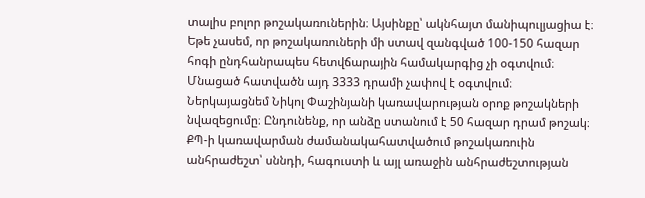տալիս բոլոր թոշակառուներին։ Այսինքը՝ ակնհայտ մանիպուլյացիա է։ Եթե չասեմ, որ թոշակառուների մի ստավ զանգված 100-150 հազար հոգի ընդհանրապես հետվճարային համակարգից չի օգտվում։ Մնացած հատվածն այդ 3333 դրամի չափով է օգտվում։
Ներկայացնեմ Նիկոլ Փաշինյանի կառավարության օրոք թոշակների նվազեցումը։ Ընդունենք, որ անձը ստանում է 50 հազար դրամ թոշակ։ ՔՊ-ի կառավարման ժամանակահատվածում թոշակառուին անհրաժեշտ՝ սննդի, հագուստի և այլ առաջին անհրաժեշտության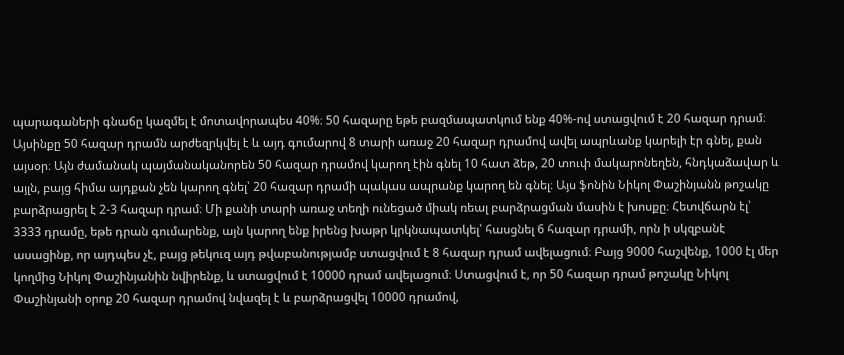պարագաների գնաճը կազմել է մոտավորապես 40%։ 50 հազարը եթե բազմապատկում ենք 40%-ով ստացվում է 20 հազար դրամ։ Այսինքը 50 հազար դրամն արժեզրկվել է և այդ գումարով 8 տարի առաջ 20 հազար դրամով ավել ապրևանք կարելի էր գնել, քան այսօր։ Այն ժամանակ պայմանականորեն 50 հազար դրամով կարող էին գնել 10 հատ ձեթ, 20 տուփ մակարոնեղեն, հնդկաձավար և այլն, բայց հիմա այդքան չեն կարող գնել՝ 20 հազար դրամի պակաս ապրանք կարող են գնել։ Այս ֆոնին Նիկոլ Փաշինյանն թոշակը բարձրացրել է 2-3 հազար դրամ։ Մի քանի տարի առաջ տեղի ունեցած միակ ռեալ բարձրացման մասին է խոսքը։ Հետվճարն էլ՝ 3333 դրամը, եթե դրան գումարենք, այն կարող ենք իրենց խաթր կրկնապատկել՝ հասցնել 6 հազար դրամի, որն ի սկզբանէ ասացինք, որ այդպես չէ, բայց թեկուզ այդ թվաբանությամբ ստացվում է 8 հազար դրամ ավելացում։ Բայց 9000 հաշվենք, 1000 էլ մեր կողմից Նիկոլ Փաշինյանին նվիրենք, և ստացվում է 10000 դրամ ավելացում։ Ստացվում է, որ 50 հազար դրամ թոշակը Նիկոլ Փաշինյանի օրոք 20 հազար դրամով նվազել է և բարձրացվել 10000 դրամով,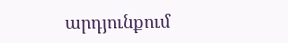արդյունքում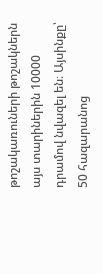թոշակառուների թոշակներն այս տարիներին 10000 դրամով նվազել են։ Այսինքը՝ 50 հազարանոց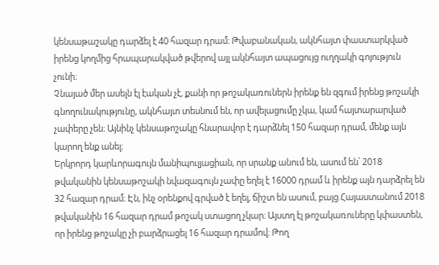կենսաթաշակը դարձել է 40 հազար դրամ։ Թվաբանական, ակնհայտ փաստարկված իրենց կողմից հրապարակված թվերով այլ ակնհայտ ապացույց ուղղակի գոյություն չունի։
Չնայած մեր ասելն էլ էական չէ, քանի որ թոշակառուներն իրենք են զգում իրենց թոշակի գնողունակությունը, ակնհայտ տեսնում են, որ ավելացումը չկա, կամ հայտարարված չափերը չեն։ Այնինչ կենսաթոշակը հնարավոր է դարձնել 150 հազար դրամ, մենք այն կարող ենք անել։
Երկրորդ կարևորագույն մանիպուլյացիան, որ սրանք անում են, ասում են՝ 2018 թվականին կենսաթոշակի նվազագույն չափը եղել է 16000 դրամ և իրենք այն դարձրել են 32 հազար դրամ։ Էն, ինչ օրենքով գրված է եղել, ճիշտ են ասում, բայց Հայաստանում 2018 թվականին 16 հազար դրամ թոշակ ստացող չկար։ Այստղ էլ թոշակառուները կփաստեն, որ իրենց թոշակը չի բարձրացել 16 հազար դրամով։ Թող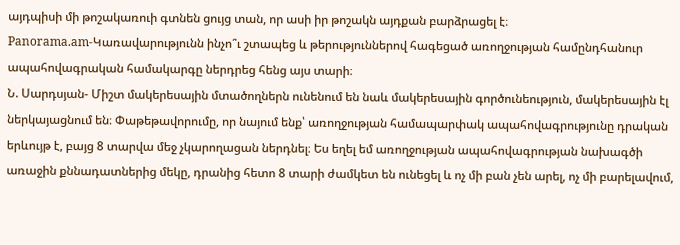այդպիսի մի թոշակառուի գտնեն ցույց տան, որ ասի իր թոշակն այդքան բարձրացել է։
Panorama.am-Կառավարությունն ինչո՞ւ շտապեց և թերություններով հագեցած առողջության համընդհանուր ապահովագրական համակարգը ներդրեց հենց այս տարի։
Ն. Սարդսյան- Միշտ մակերեսային մտածողներն ունենում են նաև մակերեսային գործունեություն, մակերեսային էլ ներկայացնում են։ Փաթեթավորումը, որ նայում ենք՝ առողջության համապարփակ ապահովագրությունը դրական երևույթ է, բայց 8 տարվա մեջ չկարողացան ներդնել։ Ես եղել եմ առողջության ապահովագրության նախագծի առաջին քննադատներից մեկը, դրանից հետո 8 տարի ժամկետ են ունեցել և ոչ մի բան չեն արել, ոչ մի բարելավում,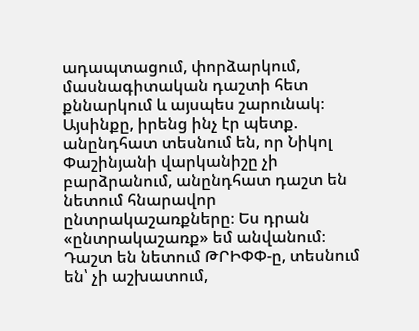ադապտացում, փորձարկում, մասնագիտական դաշտի հետ քննարկում և այսպես շարունակ։
Այսինքը, իրենց ինչ էր պետք. անընդհատ տեսնում են, որ Նիկոլ Փաշինյանի վարկանիշը չի բարձրանում, անընդհատ դաշտ են նետում հնարավոր ընտրակաշառքները։ Ես դրան «ընտրակաշառք» եմ անվանում։ Դաշտ են նետում ԹՐԻՓՓ-ը, տեսնում են՝ չի աշխատում,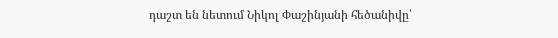դաշտ են նետում Նիկոլ Փաշինյանի հեծանիվը՝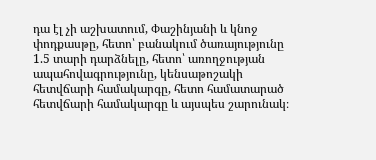դա էլ չի աշխատում, Փաշինյանի և կնոջ փոդքասթը, հետո՝ բանակում ծառայությունը 1.5 տարի դարձնելը, հետո՝ առողջության ապահովագրությունը, կենսաթոշակի հետվճարի համակարգը, հետո համատարած հետվճարի համակարգը և այսպես շարունակ։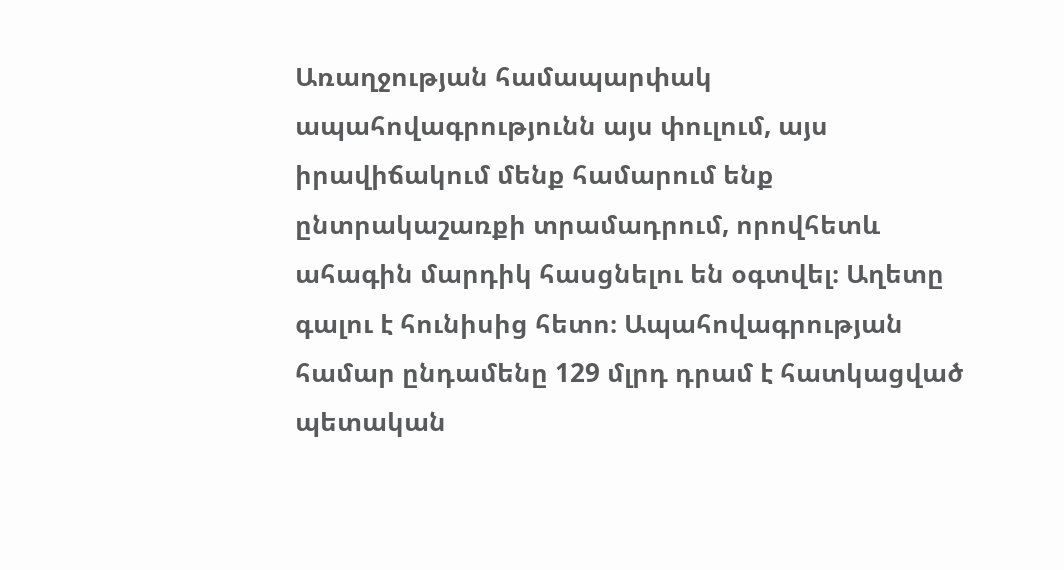Առաղջության համապարփակ ապահովագրությունն այս փուլում, այս իրավիճակում մենք համարում ենք ընտրակաշառքի տրամադրում, որովհետև ահագին մարդիկ հասցնելու են օգտվել։ Աղետը գալու է հունիսից հետո։ Ապահովագրության համար ընդամենը 129 մլրդ դրամ է հատկացված պետական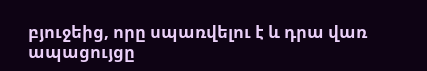բյուջեից, որը սպառվելու է և դրա վառ ապացույցը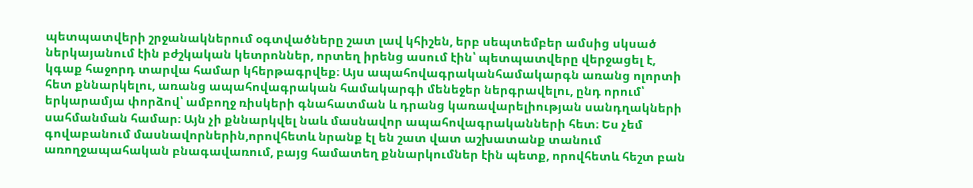պետպատվերի շրջանակներում օգտվածները շատ լավ կհիշեն, երբ սեպտեմբեր ամսից սկսած ներկայանում էին բժշկական կետրոններ, որտեղ իրենց ասում էին՝ պետպատվերը վերջացել է, կգաք հաջորդ տարվա համար կհերթագրվեք։ Այս ապահովագրականհամակարգն առանց ոլորտի հետ քննարկելու, առանց ապահովագրական համակարգի մենեջեր ներգրավելու, ընդ որում՝ երկարամյա փորձով՝ ամբողջ ռիսկերի գնահատման և դրանց կառավարելիության սանդղակների սահմանման համար։ Այն չի քննարկվել նաև մասնավոր ապահովագրականների հետ։ Ես չեմ գովաբանում մասնավորներին,որովհետև նրանք էլ են շատ վատ աշխատանք տանում առողջապահական բնագավառում, բայց համատեղ քննարկումներ էին պետք, որովհետև հեշտ բան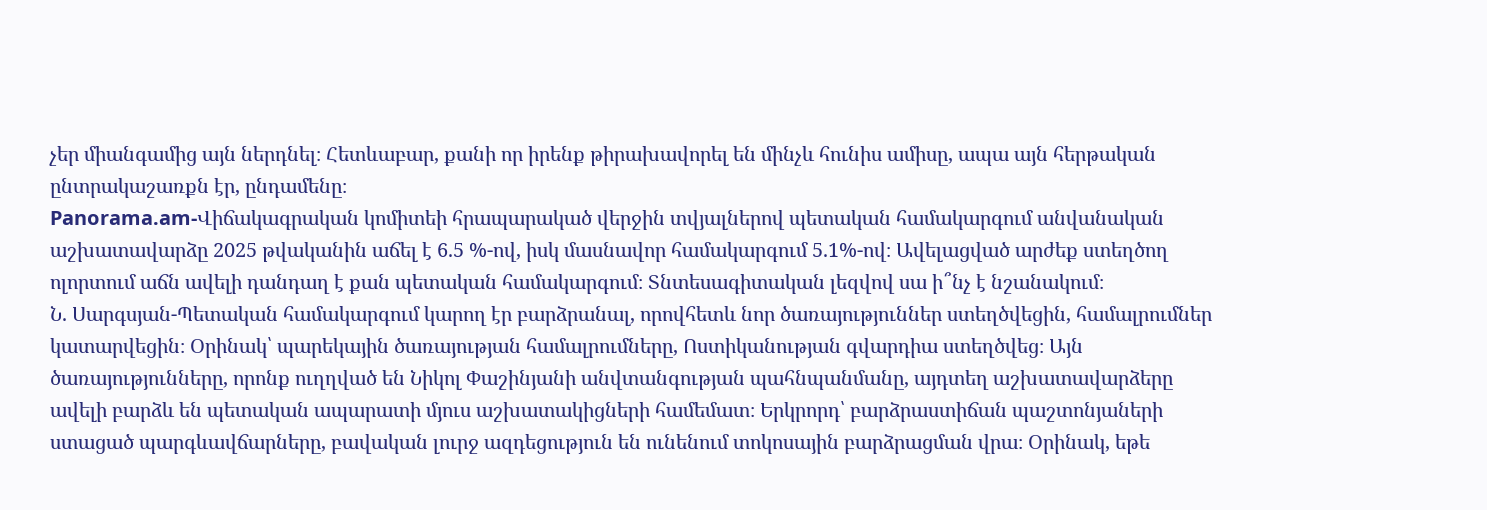չեր միանգամից այն ներդնել։ Հետևաբար, քանի որ իրենք թիրախավորել են մինչև հունիս ամիսը, ապա այն հերթական ընտրակաշառքն էր, ընդամենը։
Panorama.am-Վիճակագրական կոմիտեի հրապարակած վերջին տվյալներով պետական համակարգում անվանական աշխատավարձը 2025 թվականին աճել է 6.5 %-ով, իսկ մասնավոր համակարգում 5.1%-ով։ Ավելացված արժեք ստեղծող ոլորտում աճն ավելի դանդաղ է քան պետական համակարգում։ Տնտեսագիտական լեզվով սա ի՞նչ է նշանակում։
Ն. Սարգսյան-Պետական համակարգում կարող էր բարձրանալ, որովհետև նոր ծառայություններ ստեղծվեցին, համալրումներ կատարվեցին։ Օրինակ՝ պարեկային ծառայության համալրումները, Ոստիկանության գվարդիա ստեղծվեց։ Այն ծառայությունները, որոնք ուղղված են Նիկոլ Փաշինյանի անվտանգության պահնպանմանը, այդտեղ աշխատավարձերը ավելի բարձև են պետական ապարատի մյուս աշխատակիցների համեմատ։ Երկրորդ՝ բարձրաստիճան պաշտոնյաների ստացած պարգևավճարները, բավական լուրջ ազդեցություն են ունենում տոկոսային բարձրացման վրա։ Օրինակ, եթե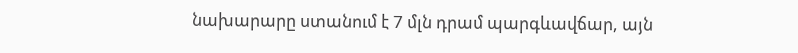նախարարը ստանում է 7 մլն դրամ պարգևավճար, այն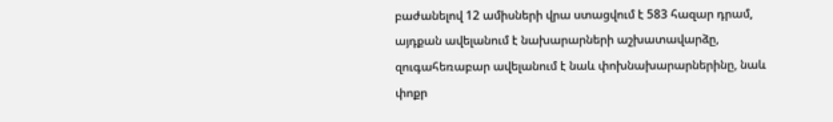բաժանելով 12 ամիսների վրա ստացվում է 583 հազար դրամ, այդքան ավելանում է նախարարների աշխատավարձը, զուգահեռաբար ավելանում է նաև փոխնախարարներինը, նաև փոքր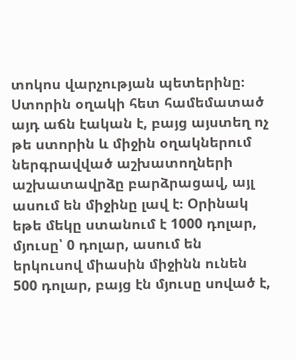տոկոս վարչության պետերինը։ Ստորին օղակի հետ համեմատած այդ աճն էական է, բայց այստեղ ոչ թե ստորին և միջին օղակներում ներգրավված աշխատողների աշխատավրձը բարձրացավ, այլ ասում են միջինը լավ է։ Օրինակ եթե մեկը ստանում է 1000 դոլար, մյուսը՝ 0 դոլար, ասում են երկուսով միասին միջինն ունեն 500 դոլար, բայց էն մյուսը սոված է,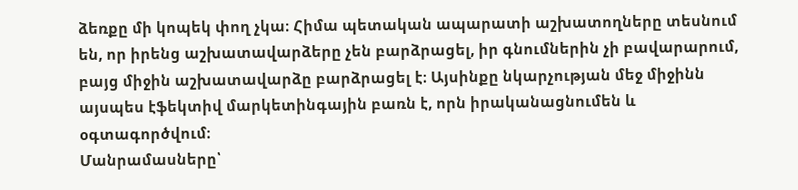ձեռքը մի կոպեկ փող չկա։ Հիմա պետական ապարատի աշխատողները տեսնում են, որ իրենց աշխատավարձերը չեն բարձրացել, իր գնումներին չի բավարարում, բայց միջին աշխատավարձը բարձրացել է։ Այսինքը նկարչության մեջ միջինն այսպես էֆեկտիվ մարկետինգային բառն է, որն իրականացնումեն և օգտագործվում։
Մանրամասները՝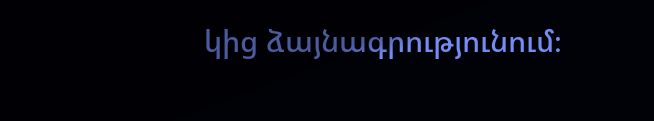կից ձայնագրությունում։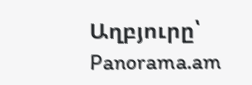Աղբյուրը՝ Panorama.am